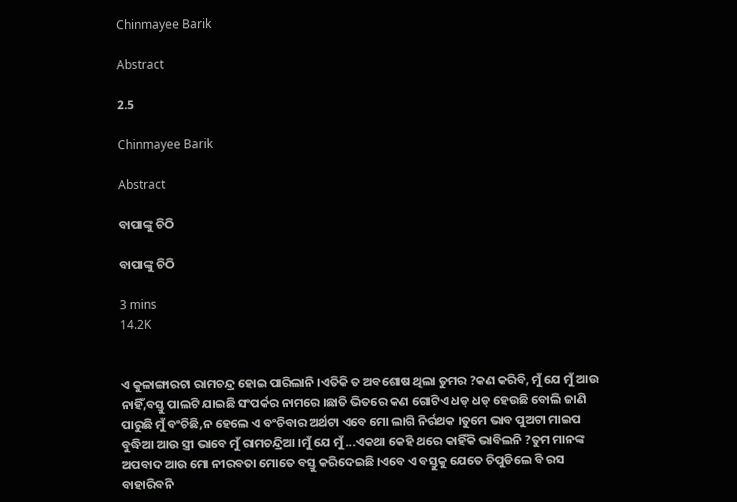Chinmayee Barik

Abstract

2.5

Chinmayee Barik

Abstract

ବାପାଙ୍କୁ ଚିଠି

ବାପାଙ୍କୁ ଚିଠି

3 mins
14.2K


ଏ କୁଳାଙ୍ଗାରଟା ରାମଚନ୍ଦ୍ର ହୋଇ ପାରିଲାନି ।ଏତିକି ତ ଅବଶୋଷ ଥିଲା ତୁମର ?କଣ କରିବି, ମୁଁ ଯେ ମୁଁ ଆଉ ନାହିଁ,ବସ୍ତୁ ପାଲଟି ଯାଇଛି ସଂପର୍କର ନାମରେ ।ଛାତି ଭିତରେ କଣ ଗୋଟିଏ ଧଡ୍ ଧଡ୍ ହେଉଛି ବୋଲି ଜାଣି ପାରୁଛି ମୁଁ ବଂଚିଛି,ନ ହେଲେ ଏ ବଂଚିବାର ଅର୍ଥଟା ଏବେ ମୋ ଲାଗି ନିର୍ରଥକ ।ତୁମେ ଭାବ ପୁଅଟା ମାଇପ ବୁଦ୍ଧିଆ ଆଉ ସ୍ତ୍ରୀ ଭାବେ ମୁଁ ରାମଚନ୍ଦ୍ରିଆ ।ମୁଁ ଯେ ମୁଁ ...ଏକଥା କେହି ଥରେ କାହିଁକି ଭାବିଲନି ?ତୁମ ମାନଙ୍କ ଅପବାଦ ଆଉ ମୋ ନୀରବତା ମୋତେ ବସ୍ତୁ କରିଦେଇଛି ।ଏବେ ଏ ବସ୍ତୁକୁ ଯେତେ ଚିପୁଡିଲେ ବି ରସ ବାହାରିବନି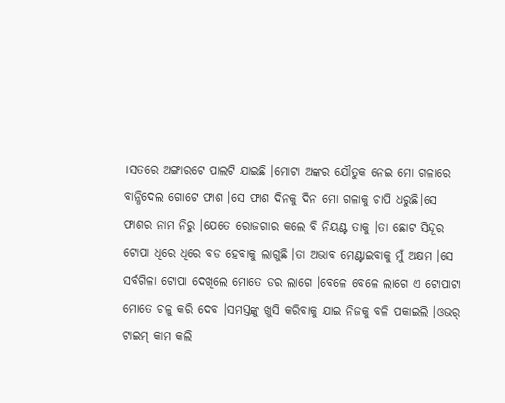।ସତରେ ଅଙ୍ଗାରଟେ ପାଲଟି ଯାଇଛି ।ମୋଟା ଅଙ୍କର ଯୌତୁକ ନେଇ ମୋ ଗଳାରେ ବାନ୍ଧିଦେଲ ଗୋଟେ ଫାଶ ।ସେ ଫାଶ ଦିନକୁ ଦିନ ମୋ ଗଳାକୁ ଚାପି ଧରୁଛି।ସେ ଫାଶର ନାମ ନିରୁ ।ଯେତେ ରୋଜଗାର କଲେ ବି ନିୟଣ୍ଟ ତାକୁ ।ତା ଛୋଟ ସିନ୍ଦୂର ଟୋପା ଧିରେ ଧିରେ ବଡ ହେବାକୁ ଲାଗୁଛି ।ତା ଅଭାବ ମେଣ୍ଟାଇବାକୁ ମୁଁ ଅକ୍ଷମ ।ସେ ସର୍ବଗିଳା ଟୋପା ଦେଖିଲେ ମୋତେ ଡର ଲାଗେ ।ବେଳେ ବେଳେ ଲାଗେ ଏ ଟୋପାଟା ମୋତେ ଚଳୁ କରି ଦେବ ।ସମସ୍ତଙ୍କୁ ଖୁସି କରିବାକୁ ଯାଇ ନିଜକୁ ବଳି ପକାଇଲି ।ଓଭର୍ ଟାଇମ୍ କାମ କଲି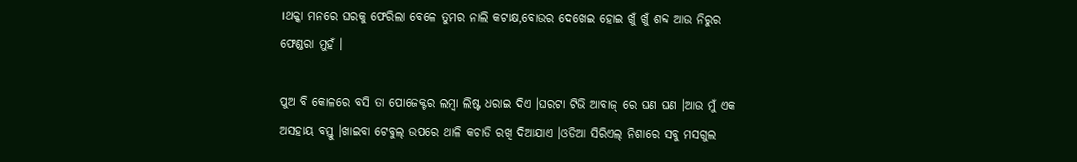।ଥକ୍କା ମନରେ ଘରକୁ ଫେରିଲା ବେଳେ ତୁମର ନାଲି କଟାକ୍ଷ,ବୋଉର ଦେଖେଇ ହୋଇ ଖୁଁ ଖୁଁ ଶବ୍ଦ ଆଉ ନିରୁର ଫେଣ୍ଡରା ମୁହଁ ।

ପୁଅ ବି କୋଳରେ ବସି ତା ପୋଜେକ୍ଟର ଲମ୍ବା ଲିଷ୍ଟ ଧରାଇ ଦିଏ ।ଘରଟା ଟିଭି ଆବାଜ୍ ରେ ଘଣ ଘଣ ।ଆଉ ମୁଁ ଏକ ଅସହାୟ ବସ୍ତୁ ।ଖାଇବା ଟେବୁଲ୍ ଉପରେ ଥାଳି କଚାଡି ରଖି ଦିଆଯାଏ ।ଓଡିଆ ସିରିଏଲ୍ ନିଶାରେ ସବୁ ମସଗୁଲ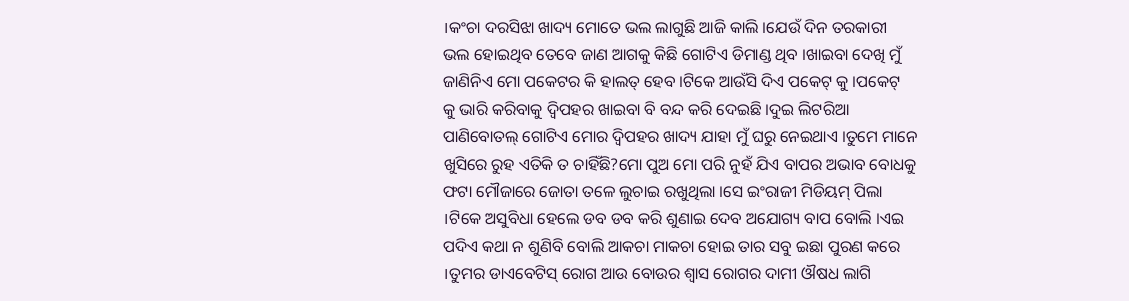।କଂଚା ଦରସିଝା ଖାଦ୍ୟ ମୋତେ ଭଲ ଲାଗୁଛି ଆଜି କାଲି ।ଯେଉଁ ଦିନ ତରକାରୀ ଭଲ ହୋଇଥିବ ତେବେ ଜାଣ ଆଗକୁ କିଛି ଗୋଟିଏ ଡିମାଣ୍ଡ ଥିବ ।ଖାଇବା ଦେଖି ମୁଁ ଜାଣିନିଏ ମୋ ପକେଟର କି ହାଲତ୍ ହେବ ।ଟିକେ ଆଉଁସି ଦିଏ ପକେଟ୍ କୁ ।ପକେଟ୍ କୁ ଭାରି କରିବାକୁ ଦ୍ୱିପହର ଖାଇବା ବି ବନ୍ଦ କରି ଦେଇଛି ।ଦୁଇ ଲିଟରିଆ ପାଣିବୋତଲ୍ ଗୋଟିଏ ମୋର ଦ୍ୱିପହର ଖାଦ୍ୟ ଯାହା ମୁଁ ଘରୁ ନେଇଥାଏ ।ତୁମେ ମାନେ ଖୁସିରେ ରୁହ ଏତିକି ତ ଚାହିଁଛି?ମୋ ପୁଅ ମୋ ପରି ନୁହଁ ଯିଏ ବାପର ଅଭାବ ବୋଧକୁ ଫଟା ମୌଜାରେ ଜୋତା ତଳେ ଲୁଚାଇ ରଖୁଥିଲା ।ସେ ଇଂରାଜୀ ମିଡିୟମ୍ ପିଲା ।ଟିକେ ଅସୁବିଧା ହେଲେ ଡବ ଡବ କରି ଶୁଣାଇ ଦେବ ଅଯୋଗ୍ୟ ବାପ ବୋଲି ।ଏଇ ପଦିଏ କଥା ନ ଶୁଣିବି ବୋଲି ଆକଚା ମାକଚା ହୋଇ ତାର ସବୁ ଇଛା ପୁରଣ କରେ ।ତୁମର ଡାଏବେଟିସ୍ ରୋଗ ଆଉ ବୋଉର ଶ୍ୱାସ ରୋଗର ଦାମୀ ଔଷଧ ଲାଗି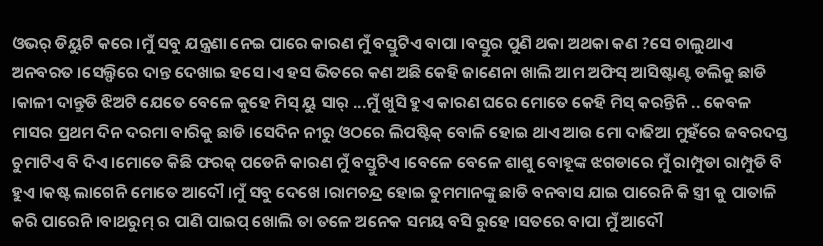ଓଭର୍ ଡିୟୁଟି କରେ ।ମୁଁ ସବୁ ଯନ୍ତ୍ରଣା ନେଇ ପାରେ କାରଣ ମୁଁ ବସ୍ତୁଟିଏ ବାପା ।ବସ୍ତୁର ପୁଣି ଥକା ଅଥକା କଣ ?ସେ ଚାଲୁଥାଏ ଅନବରତ ।ସେଲ୍ଫିରେ ଦାନ୍ତ ଦେଖାଇ ହସେ ।ଏ ହସ ଭିତରେ କଣ ଅଛି କେହି ଜାଣେନା ଖାଲି ଆମ ଅଫିସ୍ ଆସିଷ୍ଟାଣ୍ଟ ଡଲିକୁ ଛାଡି ।କାଳୀ ଦାନ୍ତୁଡି ଝିଅଟି ଯେତେ ବେଳେ କୁହେ ମିସ୍ ୟୁ ସାର୍ ...ମୁଁ ଖୁସି ହୁଏ କାରଣ ଘରେ ମୋତେ କେହି ମିସ୍ କରନ୍ତିନି .. କେବଳ ମାସର ପ୍ରଥମ ଦିନ ଦରମା ବାରିକୁ ଛାଡି ।ସେଦିନ ନୀରୁ ଓଠରେ ଲିପଷ୍ଟିକ୍ ବୋଳି ହୋଇ ଥାଏ ଆଉ ମୋ ଦାଢିଆ ମୁହଁରେ ଜବରଦସ୍ତ ଚୁମାଟିଏ ବି ଦିଏ ।ମୋତେ କିଛି ଫରକ୍ ପଡେନି କାରଣ ମୁଁ ବସ୍ତୁଟିଏ ।ବେଳେ ବେଳେ ଶାଶୁ ବୋହୂଙ୍କ ଝଗଡାରେ ମୁଁ ରାମ୍ପୁଡା ରାମ୍ପୁଡି ବି ହୁଏ ।କଷ୍ଟ ଲାଗେନି ମୋତେ ଆଦୌ ।ମୁଁ ସବୁ ଦେଖେ ।ରାମଚନ୍ଦ୍ର ହୋଇ ତୁମମାନଙ୍କୁ ଛାଡି ବନବାସ ଯାଇ ପାରେନି କି ସ୍ତ୍ରୀ କୁ ପାତାଳି କରି ପାରେନି ।ବାଥରୁମ୍ ର ପାଣି ପାଇପ୍ ଖୋଲି ତା ତଳେ ଅନେକ ସମୟ ବସି ରୁହେ ।ସତରେ ବାପା ମୁଁ ଆଦୌ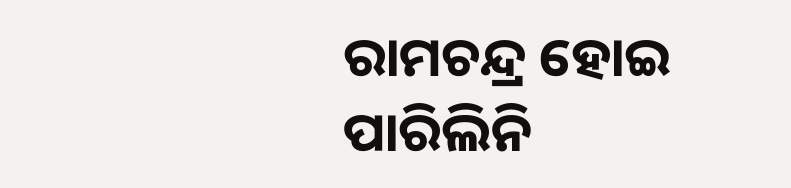ରାମଚନ୍ଦ୍ର ହୋଇ ପାରିଲିନି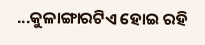...କୁଳାଙ୍ଗାରଟିଏ ହୋଇ ରହି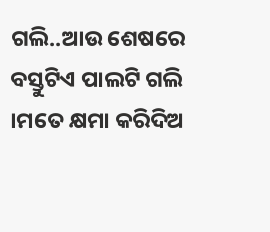ଗଲି..ଆଉ ଶେଷରେ ବସ୍ତୁଟିଏ ପାଲଟି ଗଲି ।ମତେ କ୍ଷମା କରିଦିଅ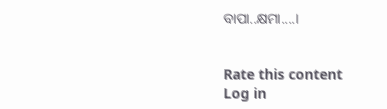ବାପା..କ୍ଷମା....।


Rate this content
Log in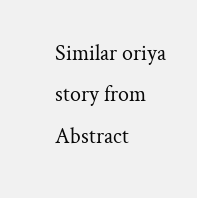Similar oriya story from Abstract